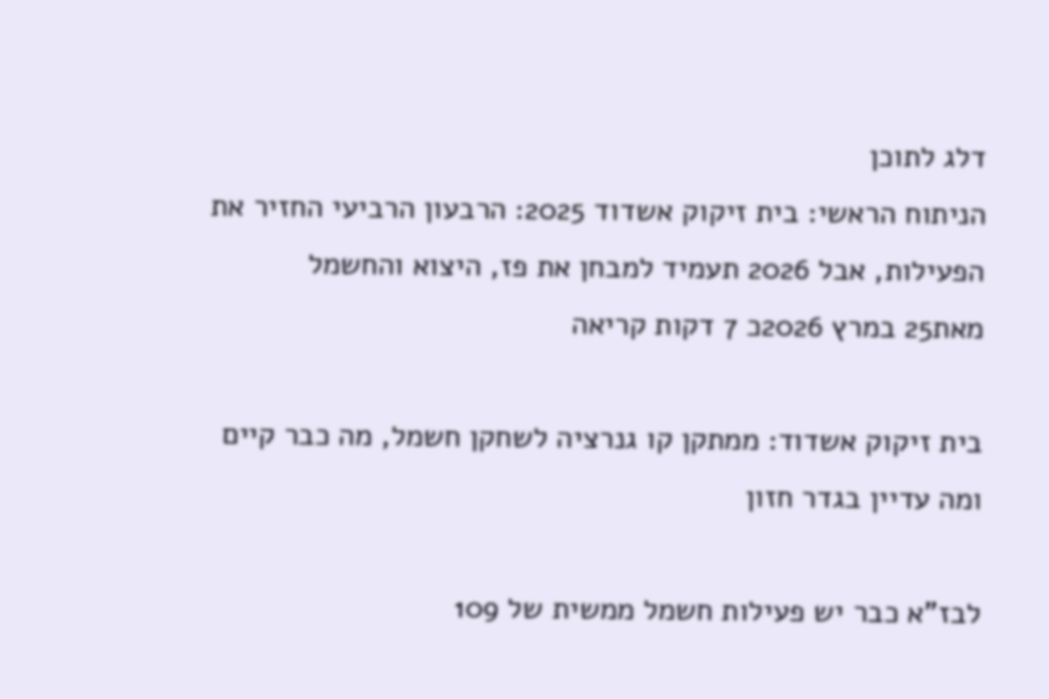דלג לתוכן
הניתוח הראשי: בית זיקוק אשדוד 2025: הרבעון הרביעי החזיר את הפעילות, אבל 2026 תעמיד למבחן את פז, היצוא והחשמל
מאת25 במרץ 2026כ 7 דקות קריאה

בית זיקוק אשדוד: ממתקן קו גנרציה לשחקן חשמל, מה כבר קיים ומה עדיין בגדר חזון

לבז"א כבר יש פעילות חשמל ממשית של 109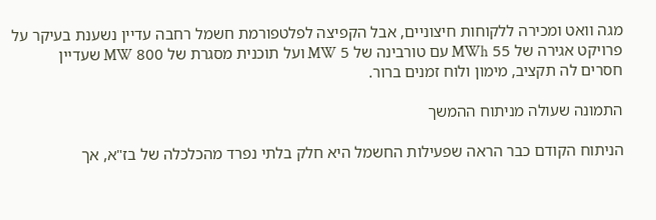מגה וואט ומכירה ללקוחות חיצוניים, אבל הקפיצה לפלטפורמת חשמל רחבה עדיין נשענת בעיקר על פרויקט אגירה של 55 MWh עם טורבינה של 5 MW ועל תוכנית מסגרת של 800 MW שעדיין חסרים לה תקציב, מימון ולוח זמנים ברור.

התמונה שעולה מניתוח ההמשך

הניתוח הקודם כבר הראה שפעילות החשמל היא חלק בלתי נפרד מהכלכלה של בז"א, אך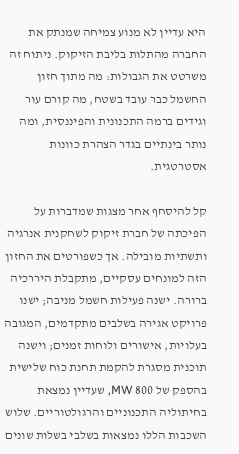היא עדיין לא מנוע צמיחה שמנתק את החברה מהתלות בליבת הזיקוק. ניתוח זה משרטט את הגבולות: מה מתוך חזון החשמל כבר עובד בשטח, מה קורם עור וגידים ברמה התכנונית והפיננסית, ומה נותר בינתיים בגדר הצהרת כוונות אסטרטגית.

קל להיסחף אחר מצגות שמדברות על הפיכתה של חברת זיקוק לשחקנית אנרגיה ותשתיות מובילה. אך כשפורטים את החזון הזה למונחים עסקיים, מתקבלת היררכיה ברורה. ישנה פעילות חשמל מניבה; ישנו פרויקט אגירה בשלבים מתקדמים, המגובה בעלויות, אישורים ולוחות זמנים; וישנה תוכנית מסגרת להקמת תחנת כוח שלישית בהספק של 800 MW, שעדיין נמצאת בחיתוליה התכנוניים והרגולטוריים. שלוש השכבות הללו נמצאות בשלבי בשלות שונים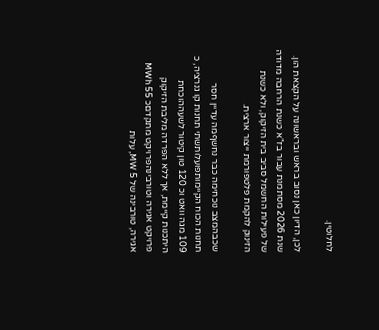לחלוטין.

לכן, הדיון כאן נסוב בראש ובראשונה על הקצאת הון. שנת 2026 מסתמנת עבור בז"א כשנת הרחבה מדודה של פעילות החשמל סביב בית הזיקוק, ולא כשנת הזינוק להקמת פלטפורמת ייצור ארצית.

שכבהמצב נוכחימה כבר נחשףמה עדיין חסר
תחנות הכוח הקיימותפועלותשתי תחנות קו גנרציה, כ 109 מגה וואט וכ 120 טון קיטור לשעההוכחת היתכנות קיימת, אך ללא הפרדה מליבת הזיקוק
פרויקט אגירה וטורבינהפרויקט מתקדםכ 55 MWh אגירה, טורבינה של 5 MW, עלות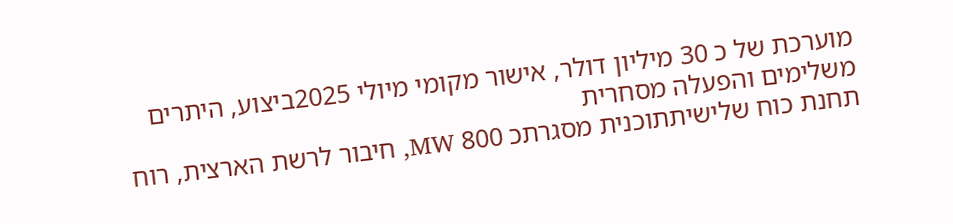מוערכת של כ 30 מיליון דולר, אישור מקומי מיולי 2025ביצוע, היתרים משלימים והפעלה מסחרית
תחנת כוח שלישיתתוכנית מסגרתכ 800 MW, חיבור לרשת הארצית, רוח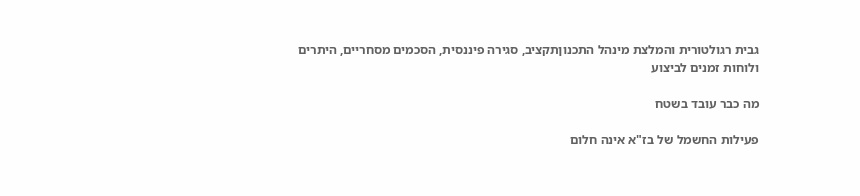גבית רגולטורית והמלצת מינהל התכנוןתקציב, סגירה פיננסית, הסכמים מסחריים, היתרים ולוחות זמנים לביצוע

מה כבר עובד בשטח

פעילות החשמל של בז"א אינה חלום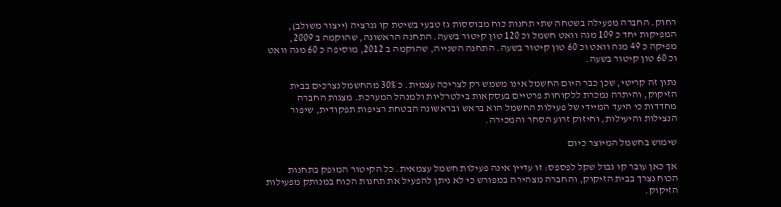רחוק. החברה מפעילה בשטחה שתי תחנות כוח מבוססות גז טבעי בשיטת קו גנרציה (ייצור משולב), המפיקות יחד כ 109 מגה וואט חשמל וכ 120 טון קיטור בשעה. התחנה הראשונה, שהוקמה ב 2009, מפיקה כ 49 מגה וואט וכ 60 טון קיטור בשעה. התחנה השנייה, שהוקמה ב 2012, מוסיפה כ 60 מגה וואט וכ 60 טון קיטור בשעה.

נתון זה קריטי, שכן כבר היום החשמל אינו משמש רק לצריכה עצמית. כ 30% מהחשמל נצרכים בבית הזיקוק, והיתרה נמכרת ללקוחות פרטיים בעסקאות בילטרליות ולמנהל המערכת. מצגות החברה מחדדות כי היעד המיידי של פעילות החשמל הוא בראש ובראשונה הבטחת רציפות תפקודית, שיפור הנצילות והיעילות, וחיזוק זרוע הסחר והמכירה.

שימוש בחשמל המיוצר כיום

אך כאן עובר קו גבול שקל לפספס: זו עדיין אינה פעילות חשמל עצמאית. כל הקיטור המופק בתחנות הכוח נצרך בבית הזיקוק, והחברה מצהירה במפורש כי לא ניתן להפעיל את תחנות הכוח במנותק מפעילות הזיקוק.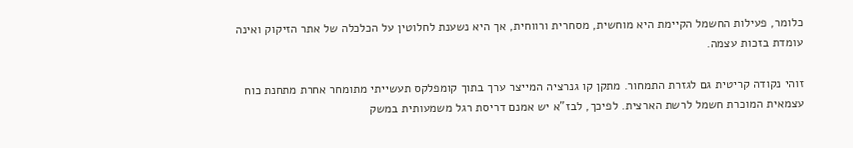כלומר, פעילות החשמל הקיימת היא מוחשית, מסחרית ורווחית, אך היא נשענת לחלוטין על הכלכלה של אתר הזיקוק ואינה עומדת בזכות עצמה.

זוהי נקודה קריטית גם לגזרת התמחור. מתקן קו גנרציה המייצר ערך בתוך קומפלקס תעשייתי מתומחר אחרת מתחנת כוח עצמאית המוכרת חשמל לרשת הארצית. לפיכך, לבז"א יש אמנם דריסת רגל משמעותית במשק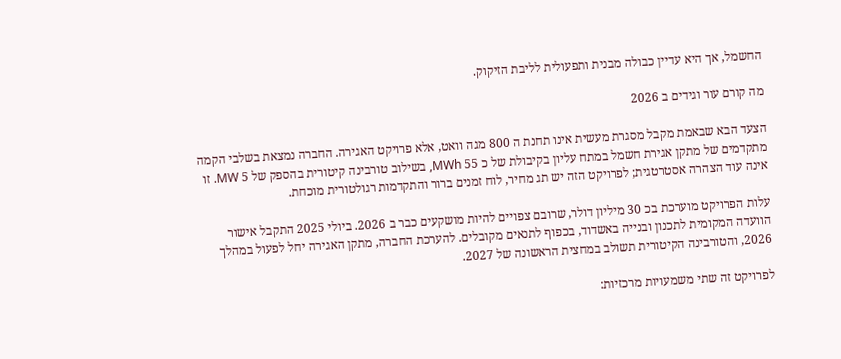החשמל, אך היא עדיין כבולה מבנית ותפעולית לליבת הזיקוק.

מה קורם עור וגידים ב 2026

הצעד הבא שבאמת מקבל מסגרת מעשית אינו תחנת ה 800 מגה וואט, אלא פרויקט האגירה. החברה נמצאת בשלבי הקמה מתקדמים של מתקן אגירת חשמל במתח עליון בקיבולת של כ 55 MWh, בשילוב טורבינה קיטורית בהספק של 5 MW. זו אינה עוד הצהרה אסטרטגית; לפרויקט הזה יש תג מחיר, לוח זמנים ברור והתקדמות רגולטורית מוכחת.

עלות הפרויקט מוערכת בכ 30 מיליון דולר, שרובם צפויים להיות מושקעים כבר ב 2026. ביולי 2025 התקבל אישור הוועדה המקומית לתכנון ובנייה באשדוד, בכפוף לתנאים מקובלים. להערכת החברה, מתקן האגירה יחל לפעול במהלך 2026, והטורבינה הקיטורית תשולב במחצית הראשונה של 2027.

לפרויקט זה שתי משמעויות מרכזיות: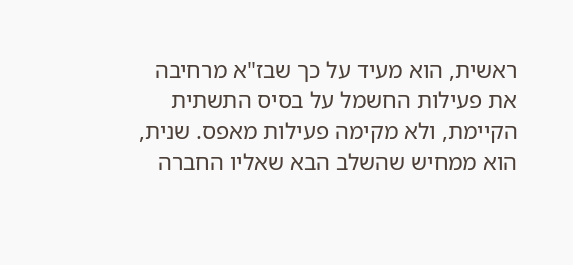ראשית, הוא מעיד על כך שבז"א מרחיבה את פעילות החשמל על בסיס התשתית הקיימת, ולא מקימה פעילות מאפס. שנית, הוא ממחיש שהשלב הבא שאליו החברה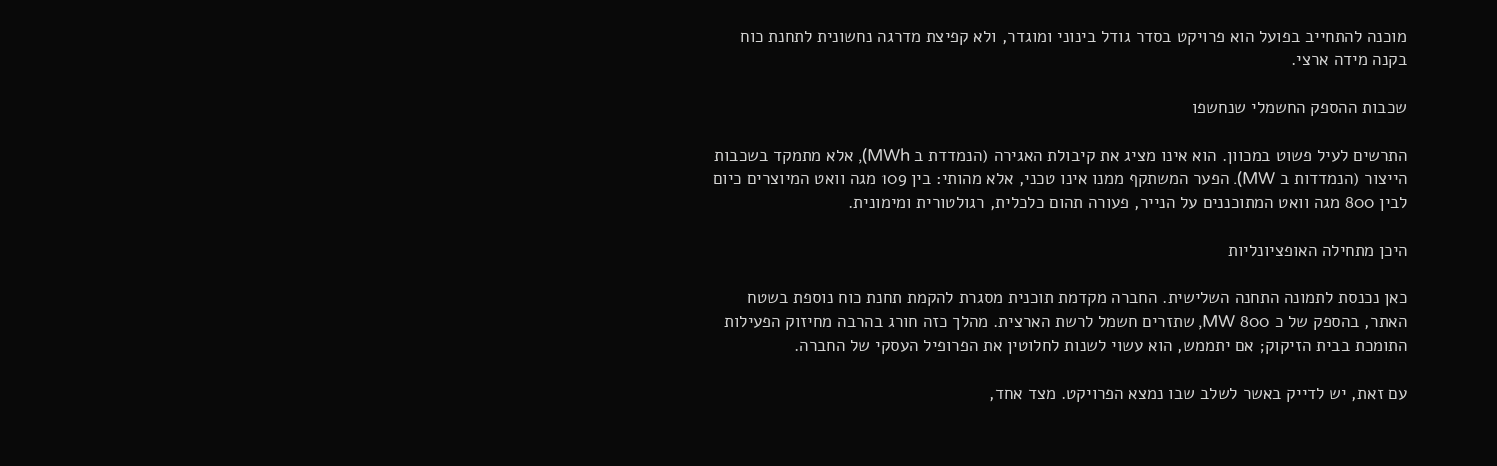מוכנה להתחייב בפועל הוא פרויקט בסדר גודל בינוני ומוגדר, ולא קפיצת מדרגה נחשונית לתחנת כוח בקנה מידה ארצי.

שכבות ההספק החשמלי שנחשפו

התרשים לעיל פשוט במכוון. הוא אינו מציג את קיבולת האגירה (הנמדדת ב MWh), אלא מתמקד בשכבות הייצור (הנמדדות ב MW). הפער המשתקף ממנו אינו טכני, אלא מהותי: בין 109 מגה וואט המיוצרים כיום לבין 800 מגה וואט המתוכננים על הנייר, פעורה תהום כלכלית, רגולטורית ומימונית.

היכן מתחילה האופציונליות

כאן נכנסת לתמונה התחנה השלישית. החברה מקדמת תוכנית מסגרת להקמת תחנת כוח נוספת בשטח האתר, בהספק של כ 800 MW, שתזרים חשמל לרשת הארצית. מהלך כזה חורג בהרבה מחיזוק הפעילות התומכת בבית הזיקוק; אם יתממש, הוא עשוי לשנות לחלוטין את הפרופיל העסקי של החברה.

עם זאת, יש לדייק באשר לשלב שבו נמצא הפרויקט. מצד אחד,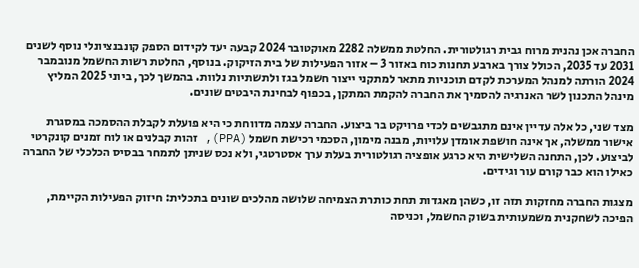החברה אכן נהנית מרוח גבית רגולטורית. החלטת ממשלה 2282 מאוקטובר 2024 קבעה יעד לקידום הספק קונבנציונלי נוסף לשנים 2031 עד 2035, הכולל צורך בארבע תחנות כוח באזור 3 – אזור הפעילות של בית הזיקוק. בנוסף, החלטת רשות החשמל מנובמבר 2024 הורתה למנהל המערכת לקדם תוכניות מתאר למתקני ייצור חשמל בגז ולתשתיות נלוות. בהמשך לכך, ביוני 2025 המליץ מינהל התכנון לשר האנרגיה להסמיך את החברה להקמת המתקן, בכפוף לבחינת היבטים שונים.

מצד שני, כל אלה עדיין אינם מתגבשים לכדי פרויקט בר ביצוע. החברה עצמה מדווחת כי היא פועלת לקבלת ההסמכה במסגרת אישור ממשלה, אך אינה חושפת אומדן עלויות, מבנה מימון, הסכמי רכישת חשמל (PPA), זהות קבלנים או לוח זמנים קונקרטי לביצוע. לכן, התחנה השלישית היא כרגע אופציה רגולטורית בעלת ערך אסטרטגי, ולא נכס שניתן לתמחר בבסיס הכלכלי של החברה כאילו הוא כבר קורם עור וגידים.

מצגות החברה מחזקות תזה זו, כשהן מאגדות תחת כותרת הצמיחה שלושה מהלכים שונים בתכלית: חיזוק הפעילות הקיימת, הפיכה לשחקנית משמעותית בשוק החשמל, וכניסה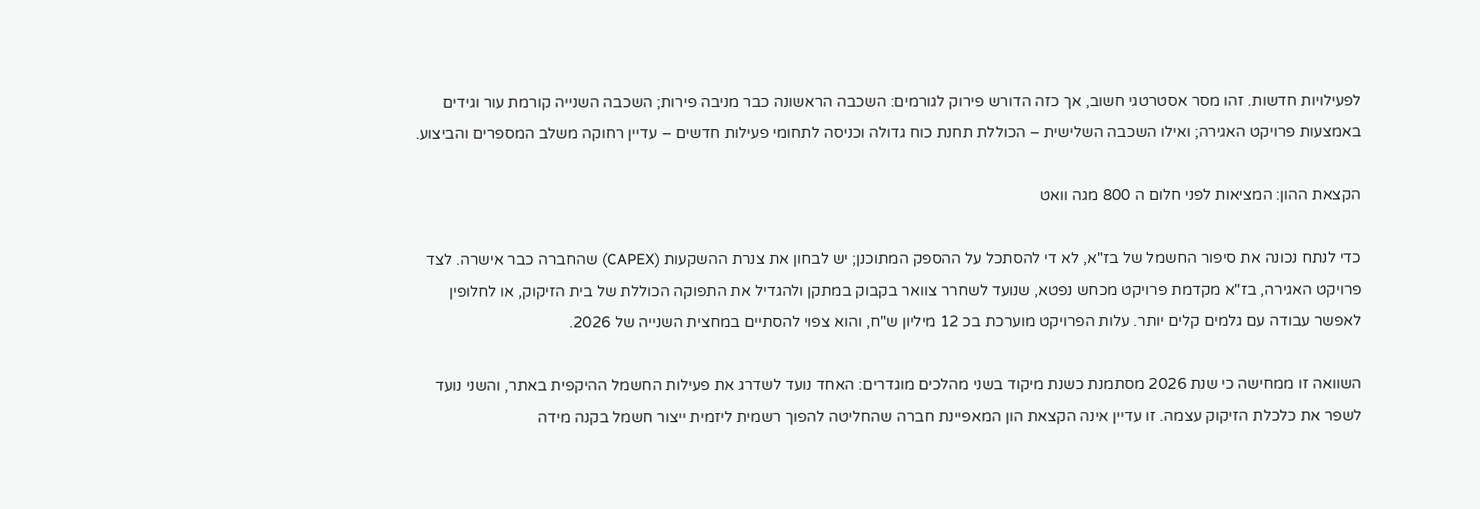לפעילויות חדשות. זהו מסר אסטרטגי חשוב, אך כזה הדורש פירוק לגורמים: השכבה הראשונה כבר מניבה פירות; השכבה השנייה קורמת עור וגידים באמצעות פרויקט האגירה; ואילו השכבה השלישית – הכוללת תחנת כוח גדולה וכניסה לתחומי פעילות חדשים – עדיין רחוקה משלב המספרים והביצוע.

הקצאת ההון: המציאות לפני חלום ה 800 מגה וואט

כדי לנתח נכונה את סיפור החשמל של בז"א, לא די להסתכל על ההספק המתוכנן; יש לבחון את צנרת ההשקעות (CAPEX) שהחברה כבר אישרה. לצד פרויקט האגירה, בז"א מקדמת פרויקט מכחש נפטא, שנועד לשחרר צוואר בקבוק במתקן ולהגדיל את התפוקה הכוללת של בית הזיקוק, או לחלופין לאפשר עבודה עם גלמים קלים יותר. עלות הפרויקט מוערכת בכ 12 מיליון ש"ח, והוא צפוי להסתיים במחצית השנייה של 2026.

השוואה זו ממחישה כי שנת 2026 מסתמנת כשנת מיקוד בשני מהלכים מוגדרים: האחד נועד לשדרג את פעילות החשמל ההיקפית באתר, והשני נועד לשפר את כלכלת הזיקוק עצמה. זו עדיין אינה הקצאת הון המאפיינת חברה שהחליטה להפוך רשמית ליזמית ייצור חשמל בקנה מידה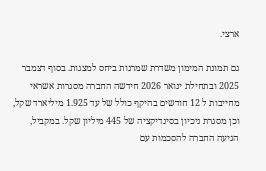ארצי.

גם תמונת המימון משדרת שמרנות ביחס למצגות. בסוף דצמבר 2025 ובתחילת ינואר 2026 חידשה החברה מסגרות אשראי מחייבות ל 12 חודשים בהיקף כולל של עד 1.925 מיליארד שקל, וכן מסגרת ניכיון בסינדיקציה של 445 מיליון שקל. במקביל, הגיעה החברה להסכמות עם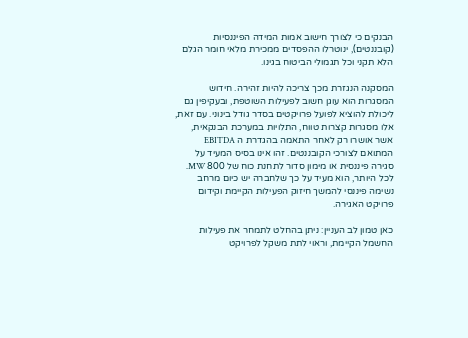הבנקים כי לצורך חישוב אמות המידה הפיננסיות (קובננטים), ינוטרלו ההפסדים ממכירת מלאי חומר הגלם הלא תקני וכל תגמולי הביטוח בגינו.

המסקנה הנגזרת מכך צריכה להיות זהירה. חידוש המסגרות הוא עוגן חשוב לפעילות השוטפת, ובעקיפין גם ליכולת להוציא לפועל פרויקטים בסדר גודל בינוני. עם זאת, אלו מסגרות קצרות טווח, התלויות במערכת הבנקאית, אשר אושרו רק לאחר התאמה בהגדרת ה EBITDA המתואם לצורכי הקובננטים. זהו אינו בסיס המעיד על סגירה פיננסית או מימון סדור לתחנת כוח של 800 MW. לכל היותר, הוא מעיד על כך שלחברה יש כיום מרחב נשימה פיננסי להמשך חיזוק הפעילות הקיימת וקידום פרויקט האגירה.

כאן טמון לב העניין: ניתן בהחלט לתמחר את פעילות החשמל הקיימת, וראוי לתת משקל לפרויקט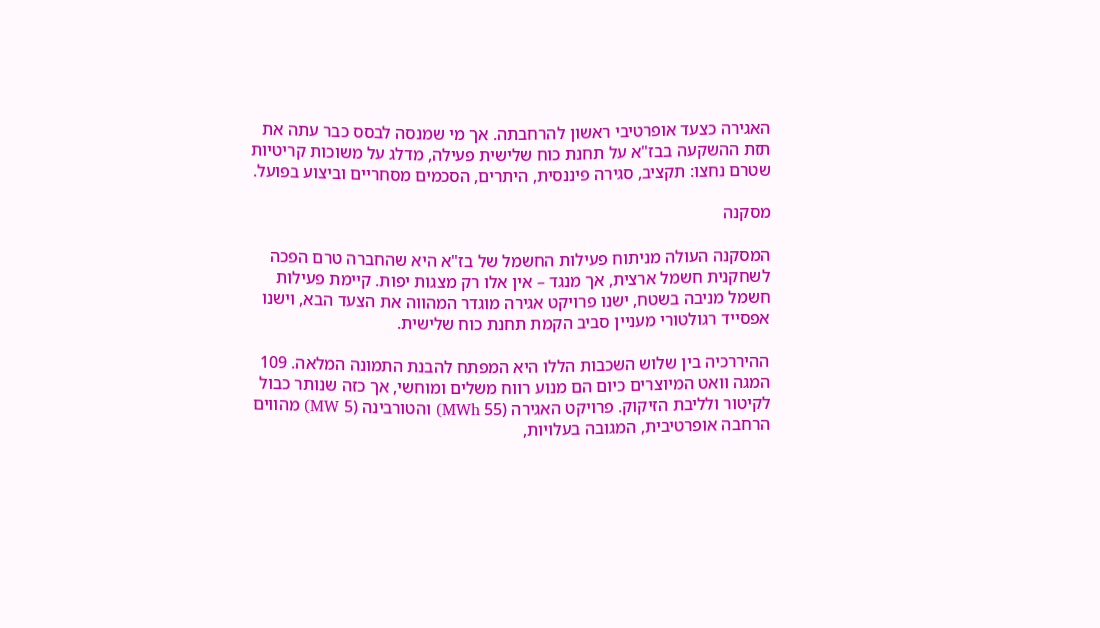האגירה כצעד אופרטיבי ראשון להרחבתה. אך מי שמנסה לבסס כבר עתה את תזת ההשקעה בבז"א על תחנת כוח שלישית פעילה, מדלג על משוכות קריטיות שטרם נחצו: תקציב, סגירה פיננסית, היתרים, הסכמים מסחריים וביצוע בפועל.

מסקנה

המסקנה העולה מניתוח פעילות החשמל של בז"א היא שהחברה טרם הפכה לשחקנית חשמל ארצית, אך מנגד – אין אלו רק מצגות יפות. קיימת פעילות חשמל מניבה בשטח, ישנו פרויקט אגירה מוגדר המהווה את הצעד הבא, וישנו אפסייד רגולטורי מעניין סביב הקמת תחנת כוח שלישית.

ההיררכיה בין שלוש השכבות הללו היא המפתח להבנת התמונה המלאה. 109 המגה וואט המיוצרים כיום הם מנוע רווח משלים ומוחשי, אך כזה שנותר כבול לקיטור ולליבת הזיקוק. פרויקט האגירה (55 MWh) והטורבינה (5 MW) מהווים הרחבה אופרטיבית, המגובה בעלויות,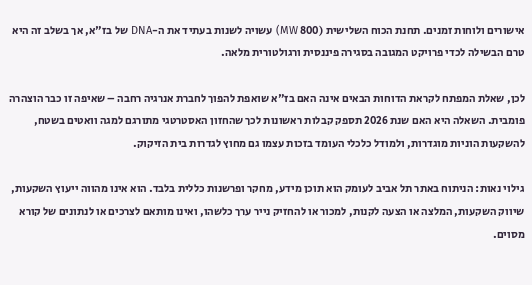אישורים ולוחות זמנים. תחנת הכוח השלישית (800 MW) עשויה לשנות בעתיד את ה-DNA של בז"א, אך בשלב זה היא טרם הבשילה לכדי פרויקט המגובה בסגירה פיננסית ורגולטורית מלאה.

לכן, שאלת המפתח לקראת הדוחות הבאים אינה האם בז"א שואפת להפוך לחברת אנרגיה רחבה – שאיפה זו כבר הוצהרה פומבית. השאלה היא האם שנת 2026 תספק קבלות ראשונות לכך שהחזון האסטרטגי מתורגם למגה וואטים בשטח, להשקעות הוניות מוגדרות, ולמודל כלכלי העומד בזכות עצמו גם מחוץ לגדרות בית הזיקוק.

גילוי נאות: הניתוח באתר תל אביב לעומק הוא תוכן מידע, מחקר ופרשנות כללית בלבד. הוא אינו מהווה ייעוץ השקעות, שיווק השקעות, המלצה או הצעה לקנות, למכור או להחזיק נייר ערך כלשהו, ואינו מותאם לצרכים או לנתונים של קורא מסוים.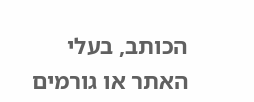הכותב, בעלי האתר או גורמים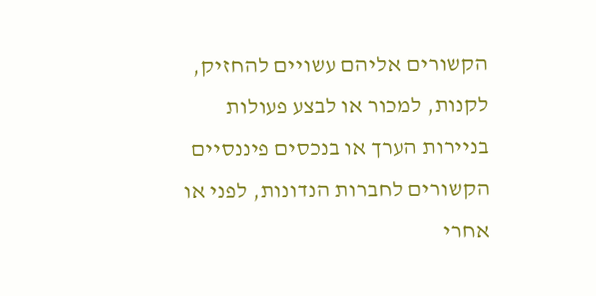הקשורים אליהם עשויים להחזיק, לקנות, למכור או לבצע פעולות בניירות הערך או בנכסים פיננסיים הקשורים לחברות הנדונות, לפני או אחרי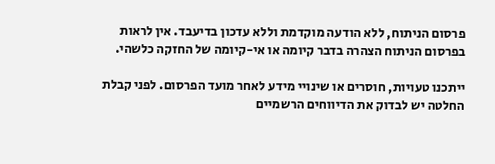פרסום הניתוח, ללא הודעה מוקדמת וללא עדכון בדיעבד. אין לראות בפרסום הניתוח הצהרה בדבר קיומה או אי-קיומה של החזקה כלשהי.

ייתכנו טעויות, חוסרים או שינויי מידע לאחר מועד הפרסום. לפני קבלת החלטה יש לבדוק את הדיווחים הרשמיים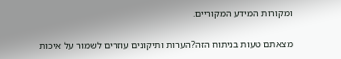ומקורות המידע המקוריים.

מצאתם טעות בניתוח הזה?הערות ותיקונים עוזרים לשמור על איכות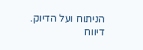הניתוח ועל הדיוק.
דיווח